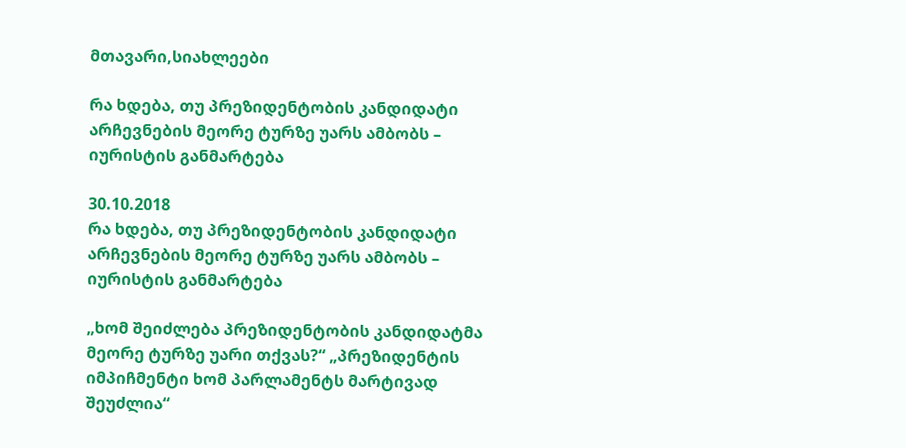მთავარი,სიახლეები

რა ხდება, თუ პრეზიდენტობის კანდიდატი არჩევნების მეორე ტურზე უარს ამბობს – იურისტის განმარტება

30.10.2018
რა ხდება, თუ პრეზიდენტობის კანდიდატი არჩევნების მეორე ტურზე უარს ამბობს – იურისტის განმარტება

„ხომ შეიძლება პრეზიდენტობის კანდიდატმა მეორე ტურზე უარი თქვას?“ „პრეზიდენტის იმპიჩმენტი ხომ პარლამენტს მარტივად შეუძლია“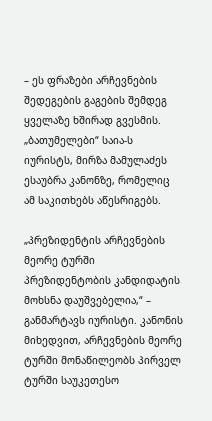– ეს ფრაზები არჩევნების შედეგების გაგების შემდეგ ყველაზე ხშირად გვესმის. „ბათუმელები“ საია-ს იურისტს, მირზა მამულაძეს ესაუბრა კანონზე, რომელიც ამ საკითხებს აწესრიგებს.

„პრეზიდენტის არჩევნების მეორე ტურში პრეზიდენტობის კანდიდატის მოხსნა დაუშვებელია,“ – განმარტავს იურისტი. კანონის მიხედვით, არჩევნების მეორე ტურში მონაწილეობს პირველ ტურში საუკეთესო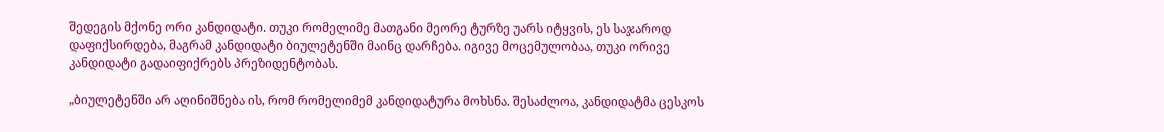შედეგის მქონე ორი კანდიდატი. თუკი რომელიმე მათგანი მეორე ტურზე უარს იტყვის, ეს საჯაროდ დაფიქსირდება, მაგრამ კანდიდატი ბიულეტენში მაინც დარჩება. იგივე მოცემულობაა, თუკი ორივე კანდიდატი გადაიფიქრებს პრეზიდენტობას.

„ბიულეტენში არ აღინიშნება ის, რომ რომელიმემ კანდიდატურა მოხსნა. შესაძლოა, კანდიდატმა ცესკოს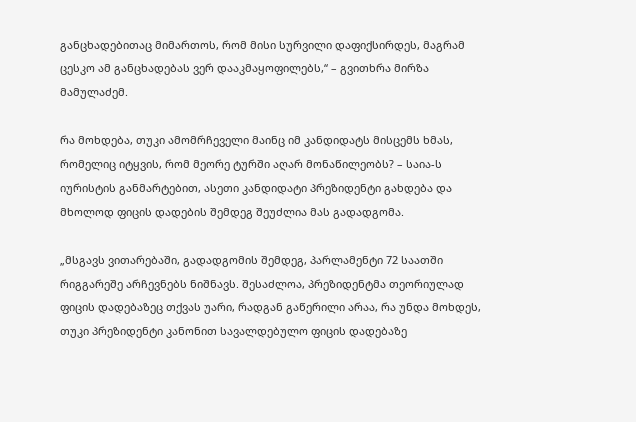განცხადებითაც მიმართოს, რომ მისი სურვილი დაფიქსირდეს, მაგრამ ცესკო ამ განცხადებას ვერ დააკმაყოფილებს,“ – გვითხრა მირზა მამულაძემ.

რა მოხდება, თუკი ამომრჩეველი მაინც იმ კანდიდატს მისცემს ხმას, რომელიც იტყვის, რომ მეორე ტურში აღარ მონაწილეობს? – საია-ს იურისტის განმარტებით, ასეთი კანდიდატი პრეზიდენტი გახდება და მხოლოდ ფიცის დადების შემდეგ შეუძლია მას გადადგომა.

„მსგავს ვითარებაში, გადადგომის შემდეგ, პარლამენტი 72 საათში რიგგარეშე არჩევნებს ნიშნავს. შესაძლოა, პრეზიდენტმა თეორიულად ფიცის დადებაზეც თქვას უარი, რადგან გაწერილი არაა, რა უნდა მოხდეს, თუკი პრეზიდენტი კანონით სავალდებულო ფიცის დადებაზე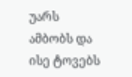უარს ამბობს და ისე ტოვებს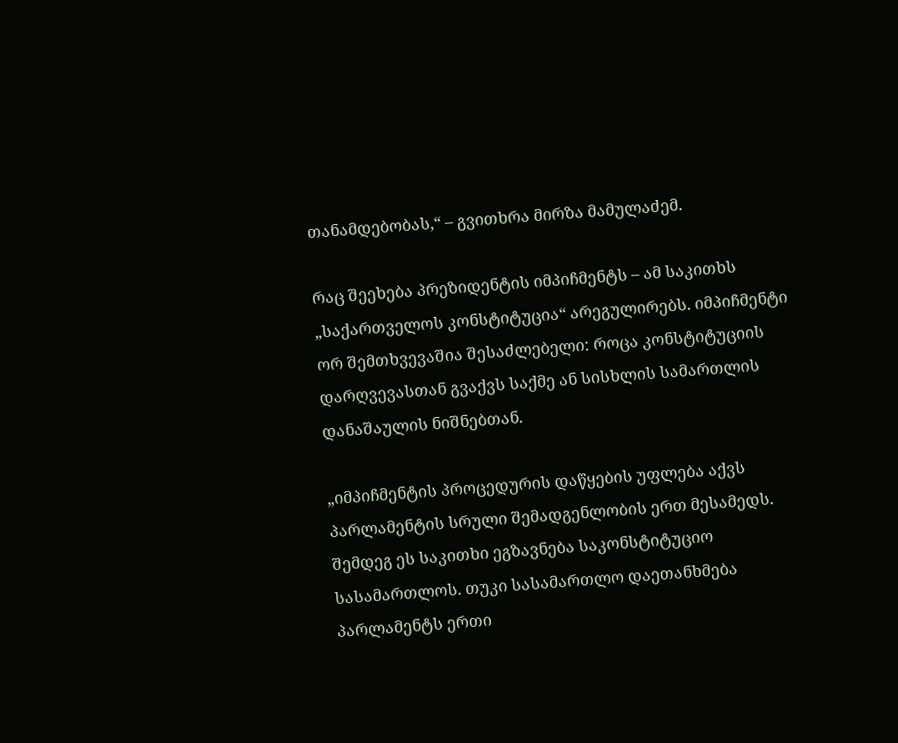თანამდებობას,“ – გვითხრა მირზა მამულაძემ.

რაც შეეხება პრეზიდენტის იმპიჩმენტს – ამ საკითხს „საქართველოს კონსტიტუცია“ არეგულირებს. იმპიჩმენტი ორ შემთხვევაშია შესაძლებელი: როცა კონსტიტუციის დარღვევასთან გვაქვს საქმე ან სისხლის სამართლის დანაშაულის ნიშნებთან.

„იმპიჩმენტის პროცედურის დაწყების უფლება აქვს პარლამენტის სრული შემადგენლობის ერთ მესამედს. შემდეგ ეს საკითხი ეგზავნება საკონსტიტუციო სასამართლოს. თუკი სასამართლო დაეთანხმება პარლამენტს ერთი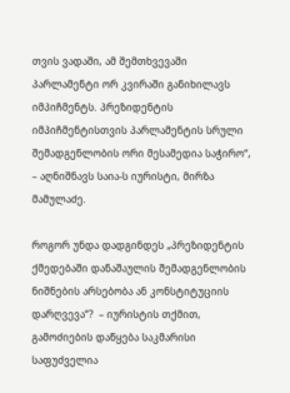თვის ვადაში, ამ შემთხვევაში პარლამენტი ორ კვირაში განიხილავს იმპიჩმენტს. პრეზიდენტის იმპიჩმენტისთვის პარლამენტის სრული შემადგენლობის ორი მესამედია საჭირო“, – აღნიშნავს საია-ს იურისტი, მირზა მამულაძე.

როგორ უნდა დადგინდეს „პრეზიდენტის ქმედებაში დანაშაულის შემადგენლობის ნიშნების არსებობა ან კონსტიტუციის დარღვევა“?  – იურისტის თქმით, გამოძიების დაწყება საკმარისი საფუძველია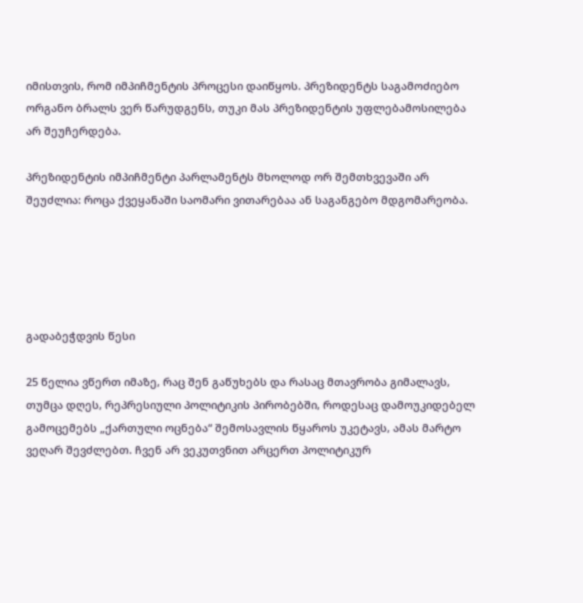იმისთვის, რომ იმპიჩმენტის პროცესი დაიწყოს. პრეზიდენტს საგამოძიებო ორგანო ბრალს ვერ წარუდგენს, თუკი მას პრეზიდენტის უფლებამოსილება არ შეუჩერდება.

პრეზიდენტის იმპიჩმენტი პარლამენტს მხოლოდ ორ შემთხვევაში არ შეუძლია: როცა ქვეყანაში საომარი ვითარებაა ან საგანგებო მდგომარეობა.





გადაბეჭდვის წესი

25 წელია ვწერთ იმაზე, რაც შენ გაწუხებს და რასაც მთავრობა გიმალავს, თუმცა დღეს, რეპრესიული პოლიტიკის პირობებში, როდესაც დამოუკიდებელ გამოცემებს „ქართული ოცნება“ შემოსავლის წყაროს უკეტავს, ამას მარტო ვეღარ შევძლებთ. ჩვენ არ ვეკუთვნით არცერთ პოლიტიკურ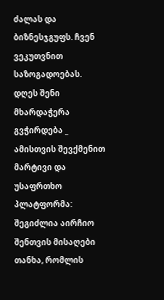ძალას და ბიზნესჯგუფს. ჩვენ ვეკუთვნით საზოგადოებას. დღეს შენი მხარდაჭერა გვჭირდება _ ამისთვის შევქმენით მარტივი და უსაფრთხო პლატფორმა: შეგიძლია აირჩიო შენთვის მისაღები თანხა, რომლის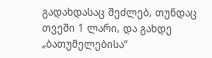გადახდასაც შეძლებ, თუნდაც თვეში 1 ლარი, და გახდე „ბათუმელებისა“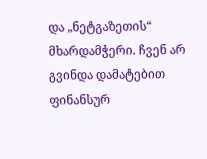და „ნეტგაზეთის“ მხარდამჭერი. ჩვენ არ გვინდა დამატებით ფინანსურ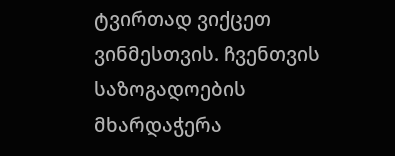ტვირთად ვიქცეთ ვინმესთვის. ჩვენთვის საზოგადოების მხარდაჭერა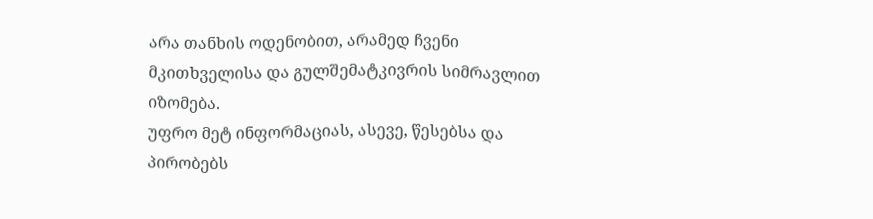არა თანხის ოდენობით, არამედ ჩვენი მკითხველისა და გულშემატკივრის სიმრავლით იზომება.
უფრო მეტ ინფორმაციას, ასევე, წესებსა და პირობებს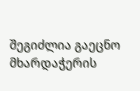შეგიძლია გაეცნო მხარდაჭერის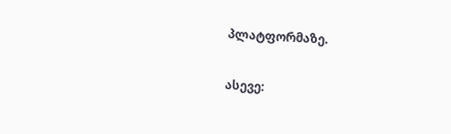პლატფორმაზე.

ასევე: